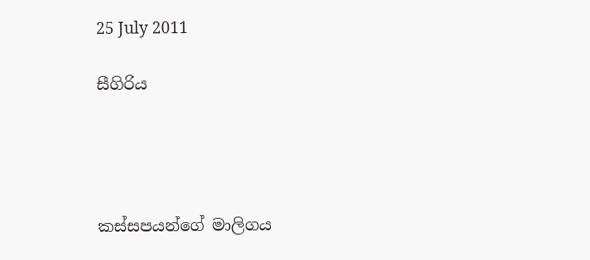25 July 2011

සීගිරිය




කස්සපයන්ගේ මාලිගය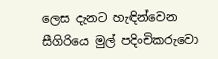ලෙස දැනට හැඳින්වෙන සීගිරියෙ මුල් පදිංචිකරුවො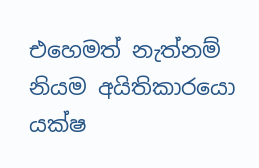එහෙමත් නැත්නම් නියම අයිතිකාරයො යක්ෂ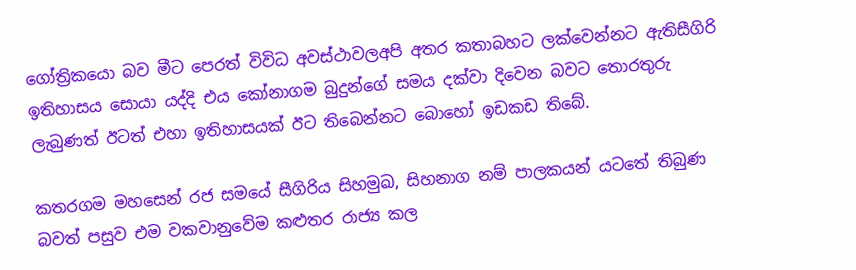ගෝත්‍රිකයො බව මීට පෙරත් විවිධ අවස්ථාවලඅපි අතර කතාබහට ලක්වෙන්නට ඇතිසීගිරි ඉතිහාසය සොයා යද්දි එය කෝනාගම බුදුන්ගේ සමය දක්වා දිවෙන බවට තොරතුරු ලැබුණත් ඊටත් එහා ඉතිහාසයක් ඊට තිබෙන්නට බොහෝ ඉඩකඩ තිබේ.

කතරගම මහසෙන් රජ සමයේ සීගිරිය සිහමුඛ, සිහනාග නම් පාලකයන් යටතේ තිබුණ බවත් පසුව එම වකවානුවේම කළුතර රාජ්‍ය කල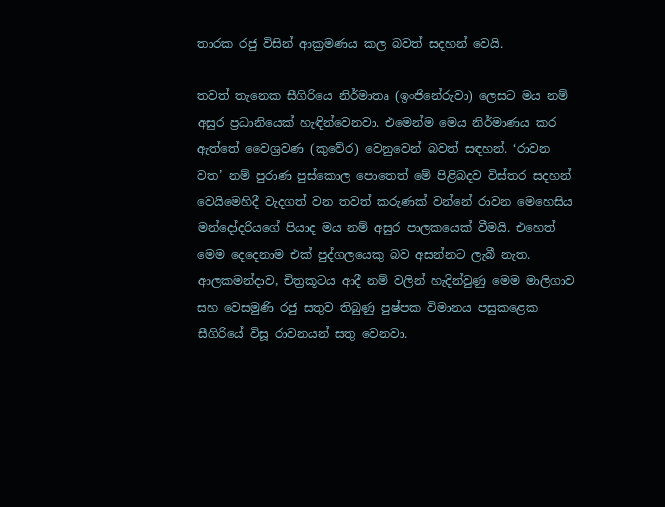තාරක රජු විසින් ආක්‍රමණය කල බවත් සදහන් වෙයි.

තවත් තැනෙක සීගිරියෙ නිර්මාතෘ (ඉංජිනේරුවා) ලෙසට මය නම් අසුර ප්‍රධානියෙක් හැඳින්වෙනවා. එමෙන්ම මෙය නිර්මාණය කර ඇත්තේ වෛශ්‍රවණ (කුවේර) වෙනුවෙන් බවත් සඳහන්. ‘රාවන වත’ නම් පුරාණ පුස්කොල පොතෙත් මේ පිළිබදව විස්තර සදහන් වෙයිමෙහිදී වැදගත් වන තවත් කරුණක් වන්නේ රාවන මෙහෙසිය මන්දෝදරියගේ පියාද මය නම් අසුර පාලකයෙක් වීමයි. එහෙත් මෙම දෙදෙනාම එක් පුද්ගලයෙකු බව අසන්නට ලැබී නැත. ආලකමන්දාව, චිත්‍රකූටය ආදී නම් වලින් හැදින්වුණු මෙම මාලිගාව සහ වෙසමුණි රජු සතුව තිබුණු පුෂ්පක විමානය පසුකළෙක සීගිරියේ විසූ රාවනයන් සතු වෙනවා.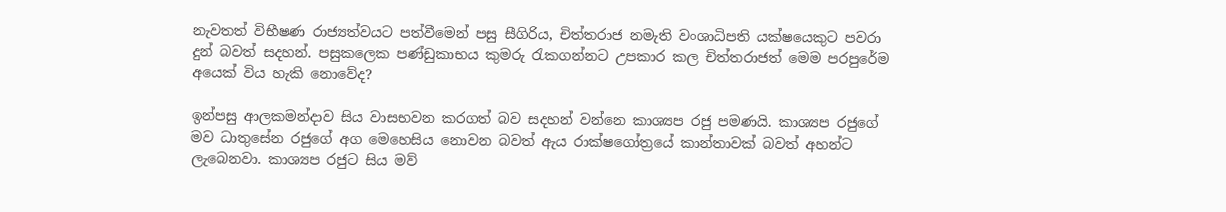නැවතත් විභීෂණ රාජ්‍යත්වයට පත්වීමෙන් පසු සීගිරිය, චිත්තරාජ නමැති වංශාධිපති යක්ෂයෙකු‍ට පවරා දුන් බවත් සදහන්. පසුකලෙක පණ්ඩුකාභය කුමරු රැකගන්නට උපකාර කල චිත්තරාජත් මෙම පරපුරේම අයෙක් විය හැකි නොවේද?

ඉන්පසු ආලකමන්දාව සිය වාසභවන කරගත් බව සදහන් වන්නෙ කාශ්‍යප රජු පමණයි. කාශ්‍යප රජුගේ මව ධාතුසේන රජුගේ අග මෙහෙසිය නොවන බවත් ඇය රාක්ෂගෝත්‍රයේ කාන්තාවක් බවත් අහන්ට ලැබෙනවා. කාශ්‍යප රජුට සිය මව්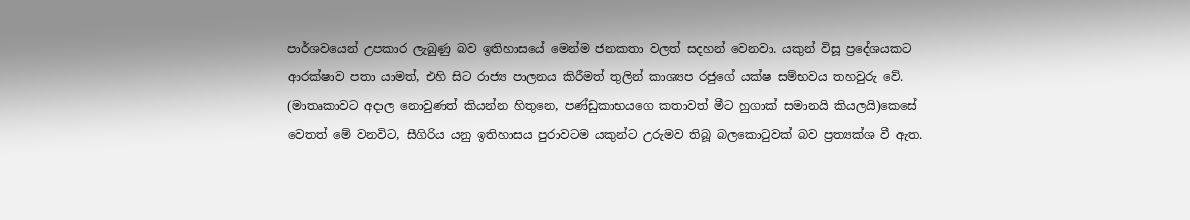පාර්ශවයෙන් උපකාර ලැබුණු බව ඉතිහාසයේ මෙන්ම ජනකතා වලත් සදහන් වෙනවා. යකුන් විසූ ප්‍රදේශයකට ආරක්ෂාව පතා යාමත්, එහි සිට රාජ්‍ය පාලනය කිරීමත් තුලින් කාශ්‍යප රජුගේ යක්ෂ සම්භවය තහවුරු වේ. (මාතෘකාවට අදාල නොවුණත් කියන්න හිතුනෙ, පණ්ඩුකාභයගෙ කතාවත් මීට හුගාක් සමානයි කියලයි)කෙසේ වෙතත් මේ වනවිට, සීගිරිය යනු ඉතිහාසය පුරාවටම යකුන්ට උරුමව තිබූ බලකොටුවක් බව ප්‍රත්‍යක්ශ වී ඇත.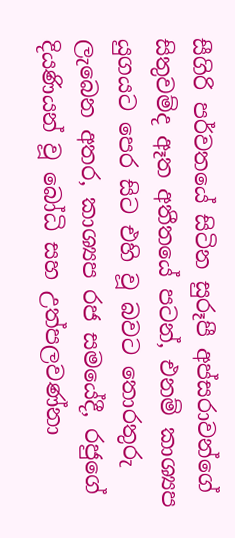සීගිරි පර්වතයේ සිටින සුරූපී අප්සරාවන්ගේ සිතුවම්ද ඈත අතීතයේ පටන්, එනම් කාශ්‍යප යුගයට පෙර සිට එහි වූ බවට තොරතුරු ලැබෙන අතර, කාශ්‍යප රජ සමයේදී, රජුගේ දියණියන් වූ බෝධි සහ උත්පලවණ්නා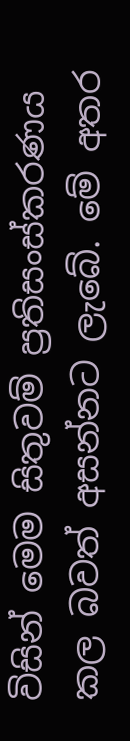විසින් මෙම සිතුවම් ප්‍රතිසංස්කරණය කල බවත් අසන්නට ලැබේ. මේ අතර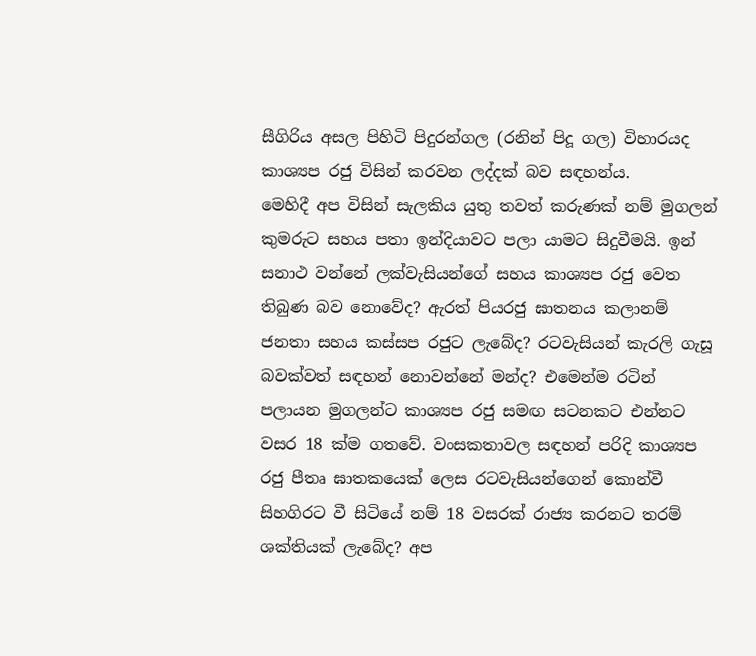සීගිරිය අසල පිහිටි පිදුරන්ගල (රනින් පිදූ ගල) විහාරයද කාශ්‍යප රජු විසින් කරවන ලද්දක් බව සඳහන්ය.
මෙහිදී අප විසින් සැලකිය යුතු තවත් කරුණක් නම් මුගලන් කුමරුට සහය පතා ඉන්දියාවට පලා යාමට සිදුවීමයි. ඉන් සනාථ වන්නේ ලක්වැසියන්ගේ සහය කාශ්‍යප රජු වෙත තිබුණ බව නොවේද? ඇරත් පියරජු ඝාතනය කලානම් ජනතා සහය කස්සප රජුට ලැබේද? රටවැසියන් කැරලි ගැසූ බවක්වත් සඳහන් නොවන්නේ මන්ද? එමෙන්ම රටින් පලායන මුගලන්ට කාශ්‍යප රජු සමඟ සටනකට එන්නට වසර 18 ක්ම ගතවේ. වංසකතාවල සඳහන් පරිදි කාශ්‍යප රජු පීතෘ ඝාතකයෙක් ලෙස රටවැසියන්ගෙන් කොන්වී සිහගිරට වී සිටියේ නම් 18 වසරක් රාජ්‍ය කරනට තරම් ශක්තියක් ලැබේද? අප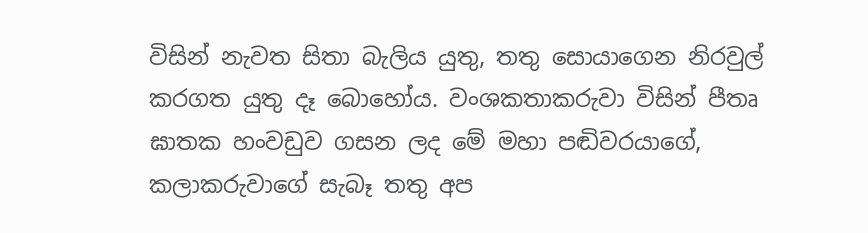විසින් නැවත සිතා බැලිය යුතු, තතු සොයාගෙන නිරවුල් කරගත යුතු දෑ බොහෝය. වංශකතාකරුවා විසින් පීතෘ ඝාතක හංවඩුව ගසන ලද මේ මහා පඬිවරයාගේ, කලාකරුවාගේ සැබෑ තතු අප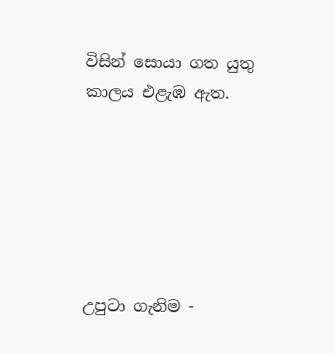විසින් සොයා ගත යුතු කාලය එළැඹ ඇත.






උපුටා ගැනිම -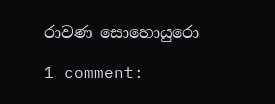රාවණ සොහොයුරො

1 comment: